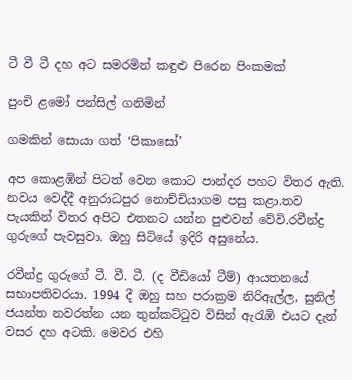ටී වී ටී දහ අට සමරමින් කඳුළු පිරෙන පිංකමක්

පුංචි ළමෝ පන්සිල් ගනිමින්

ගමකින් සොයා ගත් ‘පිකාසෝ’

අප කොළඹින් පිටත් වෙන කොට පාන්දර පහට විතර ඇති. නවය වෙද්දී අනුරාධපුර නොච්චියාගම පසු කළා.තව පැයකින් විතර අපිට එතනට යන්න පුළුවන් වේවි.රවීන්ද්‍ර ගුරුගේ පැවසුවා. ඔහු සිටියේ ඉදිරි අසුනේය.

රවීන්ද්‍ර ගුරුගේ ටී. වී. ටී. (ද වීඩියෝ ටීම්) ආයතනයේ සභාපතිවරයා. 1994 දී ඔහු සහ පරාක්‍රම නිරිඇල්ල, සුනිල් ජයන්ත නවරත්න යන තුන්කට්ටුව විසින් ඇරැඹි එයට දැන් වසර දහ අටකි. මෙවර එහි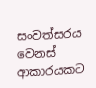සංවත්සරය වෙනස් ආකාරයකට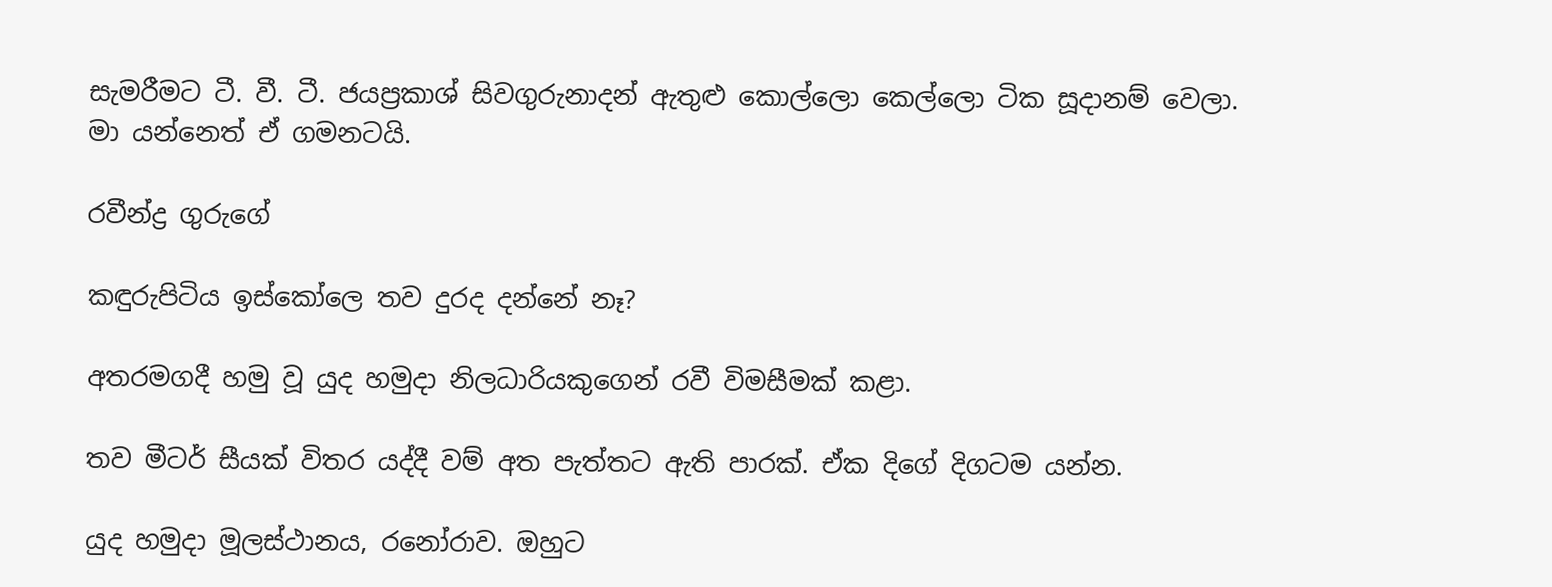සැමරීමට ටී. වී. ටී. ජයප්‍රකාශ් සිවගුරුනාදන් ඇතුළු කොල්ලො කෙල්ලො ටික සූදානම් වෙලා. මා යන්නෙත් ඒ ගමනටයි.

රවීන්ද්‍ර ගුරුගේ

කඳුරුපිටිය ඉස්කෝලෙ තව දුරද දන්නේ නෑ?

අතරමගදී හමු වූ යුද හමුදා නිලධාරියකුගෙන් රවී විමසීමක් කළා.

තව මීටර් සීයක් විතර යද්දී වම් අත පැත්තට ඇති පාරක්. ඒක දිගේ දිගටම යන්න.

යුද හමුදා මූලස්ථානය, රනෝරාව. ඔහුට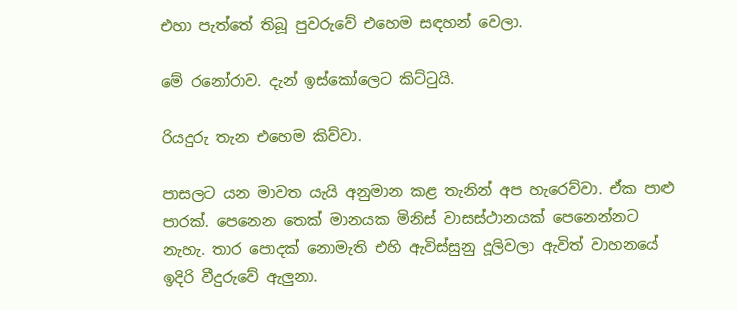එහා පැත්තේ තිබූ පුවරුවේ එහෙම සඳහන් වෙලා.

මේ රනෝරාව. දැන් ඉස්කෝලෙට කිට්ටුයි.

රියදුරු තැන එහෙම කිව්වා.

පාසලට යන මාවත යැයි අනුමාන කළ තැනින් අප හැරෙව්වා. ඒක පාළු පාරක්. පෙනෙන තෙක් මානයක මිනිස් වාසස්ථානයක් පෙනෙන්නට නැහැ. තාර පොදක් නොමැති එහි ඇවිස්සුනු දූලිවලා ඇවිත් වාහනයේ ඉදිරි වීදුරුවේ ඇලුනා.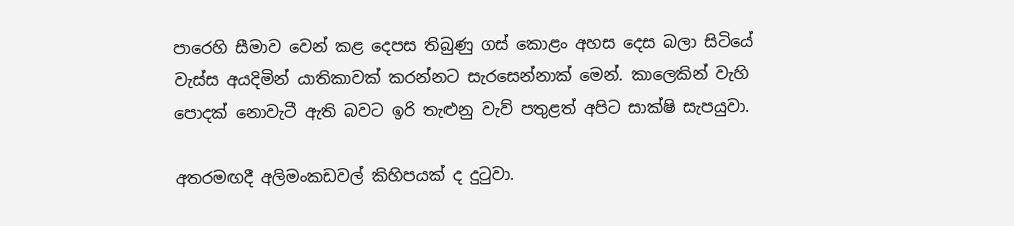පාරෙහි සීමාව වෙන් කළ දෙපස තිබුණු ගස් කොළං අහස දෙස බලා සිටියේ වැස්ස අයදිමින් යාතිකාවක් කරන්නට සැරසෙන්නාක් මෙන්. කාලෙකින් වැහි පොදක් නොවැටී ඇති බවට ඉරි තැළුනු වැව් පතුළත් අපිට සාක්ෂි සැපයුවා.

අතරමඟදී අලිමංකඩවල් කිහිපයක් ද දුටුවා.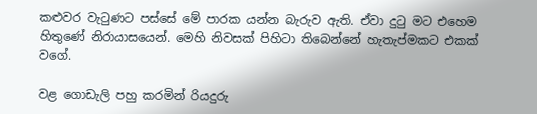කළුවර වැටුණට පස්සේ මේ පාරක යන්න බැරුව ඇති. ඒවා දුටු මට එහෙම හිතුණේ නිරායාසයෙන්. මෙහි නිවසක් පිහිටා තිබෙන්නේ හැතැප්මකට එකක් වගේ.

වළ ගොඩැලි පහු කරමින් රියදුරු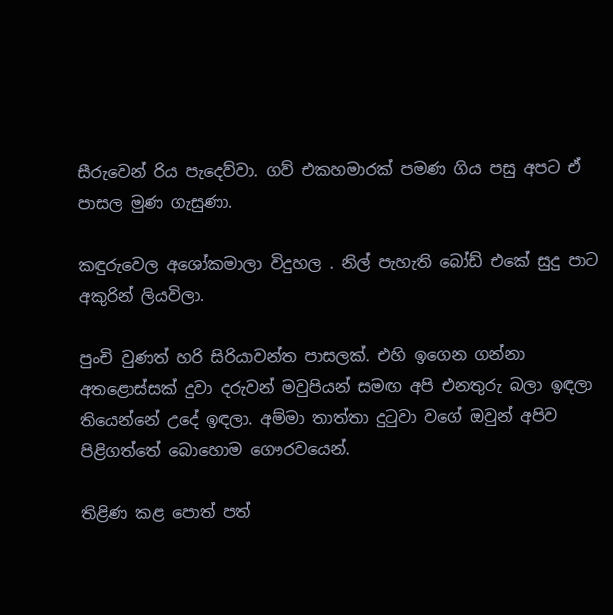සීරුවෙන් රිය පැදෙව්වා. ගව් එකහමාරක් පමණ ගිය පසු අපට ඒ පාසල මුණ ගැසුණා.

කඳුරුවෙල අශෝකමාලා විදුහල . නිල් පැහැති බෝඩ් එකේ සුදු පාට අකුරින් ලියවිලා.

පුංචි වුණත් හරි සිරියාවන්ත පාසලක්. එහි ඉගෙන ගන්නා අතළොස්සක් දුවා දරුවන් මවුපියන් සමඟ අපි එනතුරු බලා ඉඳලා තියෙන්නේ උදේ ඉඳලා. අම්මා තාත්තා දුටුවා වගේ ඔවුන් අපිව පිළිගත්තේ බොහොම ගෞරවයෙන්.

තිළිණ කළ පොත් පත්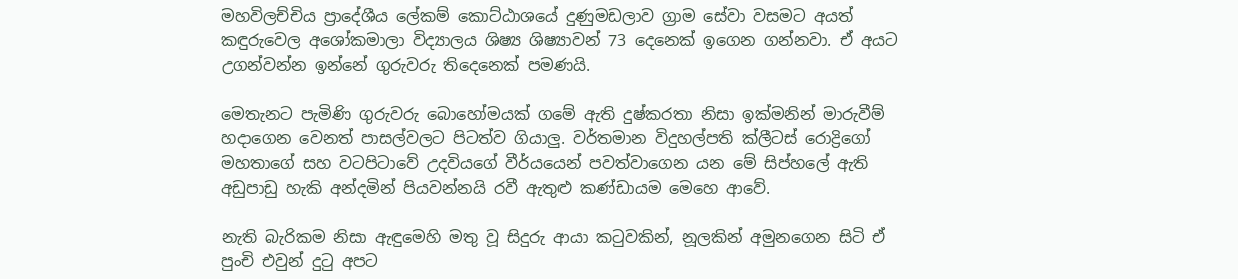මහවිලච්චිය ප්‍රාදේශීය ලේකම් කොට්ඨාශයේ දුණුමඩලාව ග්‍රාම සේවා වසමට අයත් කඳුරුවෙල අශෝකමාලා විද්‍යාලය ශිෂ්‍ය ශිෂ්‍යාවන් 73 දෙනෙක් ඉගෙන ගන්නවා. ඒ අයට උගන්වන්න ඉන්නේ ගුරුවරු තිදෙනෙක් පමණයි.

මෙතැනට පැමිණි ගුරුවරු බොහෝමයක් ගමේ ඇති දුෂ්කරතා නිසා ඉක්මනින් මාරුවීම් හදාගෙන වෙනත් පාසල්වලට පිටත්ව ගියාලු. වර්තමාන විදුහල්පති ක්ලීටස් රොද්‍රිගෝ මහතාගේ සහ වටපිටාවේ උදවියගේ වීර්යයෙන් පවත්වාගෙන යන මේ සිප්හලේ ඇති අඩුපාඩු හැකි අන්දමින් පියවන්නයි රවී ඇතුළු කණ්ඩායම මෙහෙ ආවේ.

නැති බැරිකම නිසා ඇඳුමෙහි මතු වූ සිදුරු ආයා කටුවකින්, නූලකින් අමුනගෙන සිටි ඒ පුංචි එවුන් දුටු අපට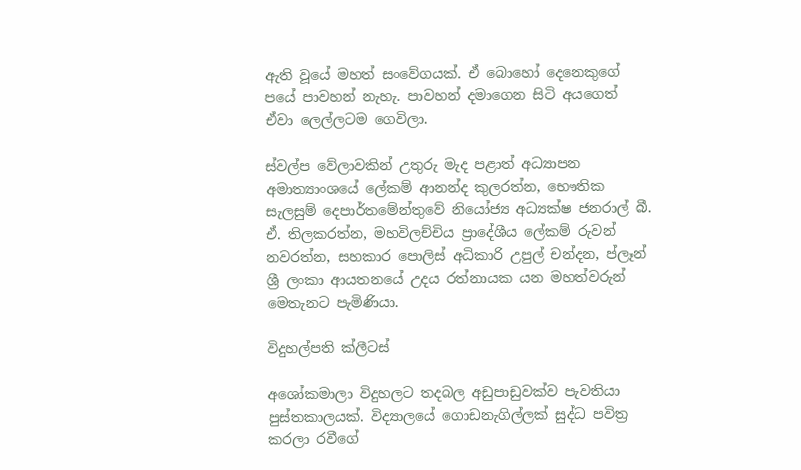ඇති වූයේ මහත් සංවේගයක්. ඒ බොහෝ දෙනෙකුගේ පයේ පාවහන් නැහැ. පාවහන් දමාගෙන සිටි අයගෙත් ඒවා ලෙල්ලටම ගෙවිලා.

ස්වල්ප වේලාවකින් උතුරු මැද පළාත් අධ්‍යාපන අමාත්‍යාංශයේ ලේකම් ආනන්ද කුලරත්න, භෞතික සැලසුම් දෙපාර්තමේන්තුවේ නියෝජ්‍ය අධ්‍යක්ෂ ජනරාල් බී. ඒ. තිලකරත්න, මහවිලච්චිය ප්‍රාදේශීය ලේකම් රුවන් නවරත්න, සහකාර පොලිස් අධිකාරි උපුල් චන්දන, ප්ලෑන් ශ්‍රී ලංකා ආයතනයේ උදය රත්නායක යන මහත්වරුන් මෙතැනට පැමිණියා.

විදුහල්පති ක්ලීටස්

අශෝකමාලා විදුහලට තදබල අඩුපාඩුවක්ව පැවතියා පුස්තකාලයක්. විද්‍යාලයේ ගොඩනැගිල්ලක් සුද්ධ පවිත්‍ර කරලා රවීගේ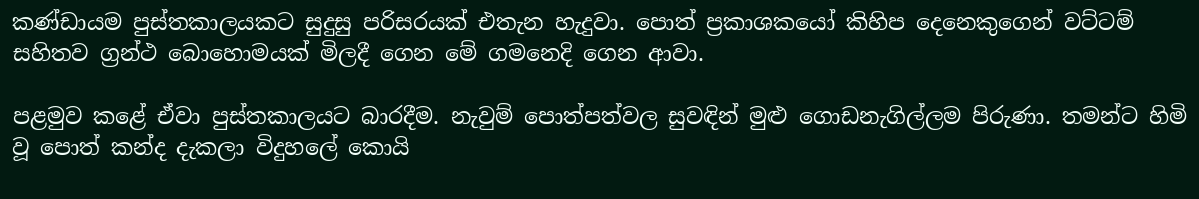කණ්ඩායම පුස්තකාලයකට සුදුසු පරිසරයක් එතැන හැදුවා. පොත් ප්‍රකාශකයෝ කිහිප දෙනෙකුගෙන් වට්ටම් සහිතව ග්‍රන්ථ බොහොමයක් මිලදී ගෙන මේ ගමනෙදි ගෙන ආවා.

පළමුව කළේ ඒවා පුස්තකාලයට බාරදීම. නැවුම් පොත්පත්වල සුවඳින් මුළු ගොඩනැගිල්ලම පිරුණා. තමන්ට හිමි වූ පොත් කන්ද දැකලා විදුහලේ කොයි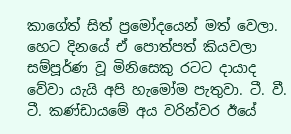කාගේත් සිත් ප්‍රමෝදයෙන් මත් වෙලා. හෙට දිනයේ ඒ පොත්පත් කියවලා සම්පූර්ණ වූ මිනිසෙකු රටට දායාද වේවා යැයි අපි හැමෝම පැතුවා. ටී. වී. ටී. කණ්ඩායමේ අය වරින්වර ඊයේ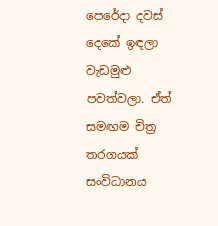පෙරේදා දවස් දෙකේ ඉඳලා වැඩමුළු පවත්වලා. ඒත් සමඟම චිත්‍ර තරගයක් සංවිධානය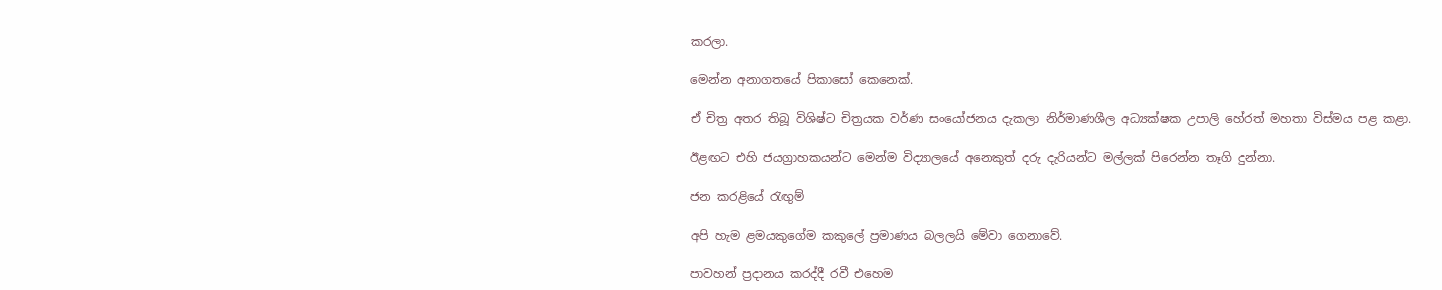කරලා.

මෙන්න අනාගතයේ පිකාසෝ කෙනෙක්.

ඒ චිත්‍ර අතර තිබූ විශිෂ්ට චිත්‍රයක වර්ණ සංයෝජනය දැකලා නිර්මාණශීල අධ්‍යක්ෂක උපාලි හේරත් මහතා විස්මය පළ කළා.

ඊළඟට එහි ජයග්‍රාහකයන්ට මෙන්ම විද්‍යාලයේ අනෙකුත් දරු දැරියන්ට මල්ලක් පිරෙන්න තෑගි දුන්නා.

ජන කරළියේ රැඟුම්

අපි හැම ළමයකුගේම කකුලේ ප්‍රමාණය බලලයි මේවා ගෙනාවේ.

පාවහන් ප්‍රදානය කරද්දී රවී එහෙම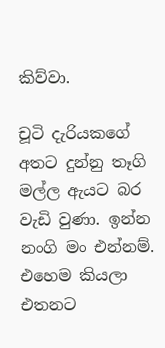කිව්වා.

චූටි දැරියකගේ අතට දුන්නු තෑගි මල්ල ඇයට බර වැඩි වුණා. ඉන්න නංගි මං එන්නම්. එහෙම කියලා එතනට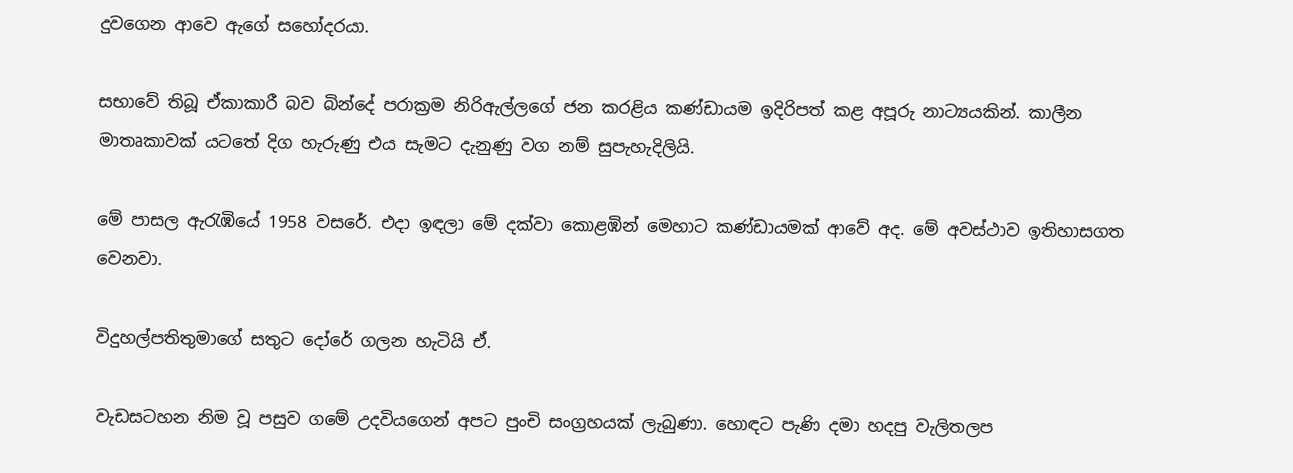දුවගෙන ආවෙ ඇගේ සහෝදරයා.

සභාවේ තිබූ ඒකාකාරී බව බින්දේ පරාක්‍රම නිරිඇල්ලගේ ජන කරළිය කණ්ඩායම ඉදිරිපත් කළ අපූරු නාට්‍යයකින්. කාලීන මාතෘකාවක් යටතේ දිග හැරුණු එය සැමට දැනුණු වග නම් සුපැහැදිලියි.

මේ පාසල ඇරැඹියේ 1958 වසරේ. එදා ඉඳලා මේ දක්වා කොළඹින් මෙහාට කණ්ඩායමක් ආවේ අද. මේ අවස්ථාව ඉතිහාසගත වෙනවා.

විදුහල්පතිතුමාගේ සතුට දෝරේ ගලන හැටියි ඒ.

වැඩසටහන නිම වූ පසුව ගමේ උදවියගෙන් අපට පුංචි සංග්‍රහයක් ලැබුණා. හොඳට පැණි දමා හදපු වැලිතලප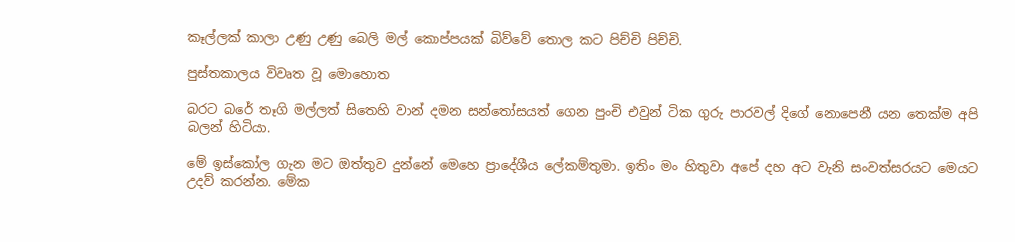කෑල්ලක් කාලා උණු උණු බෙලි මල් කොප්පයක් බිව්වේ තොල කට පිච්චි පිච්චි.

පුස්තකාලය විවෘත වූ මොහොත

බරට බරේ තෑගි මල්ලත් සිතෙහි වාන් දමන සන්තෝසයත් ගෙන පුංචි එවුන් ටික ගුරු පාරවල් දිගේ නොපෙනී යන තෙක්ම අපි බලන් හිටියා.

මේ ඉස්කෝල ගැන මට ඔත්තුව දුන්නේ මෙහෙ ප්‍රාදේශීය ලේකම්තුමා. ඉතිං මං හිතුවා අපේ දහ අට වැනි සංවත්සරයට මෙයට උදව් කරන්න. මේක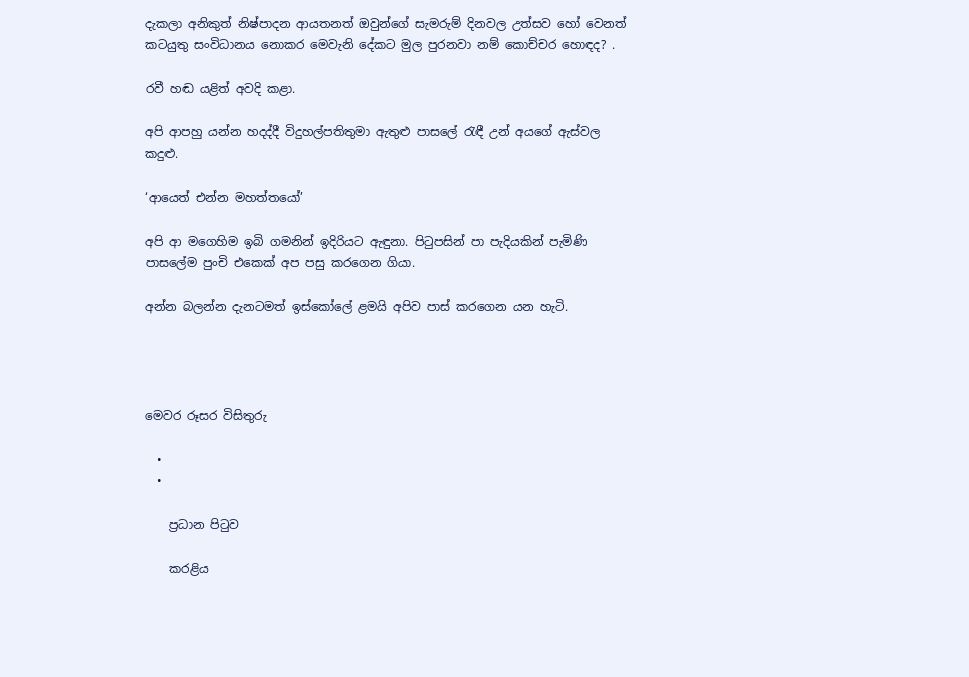දැකලා අනිකුත් නිෂ්පාදන ආයතනත් ඔවුන්ගේ සැමරුම් දිනවල උත්සව හෝ වෙනත් කටයුතු සංවිධානය නොකර මෙවැනි දේකට මුල පුරනවා නම් කොච්චර හොඳද? .

රවී හඬ යළිත් අවදි කළා.

අපි ආපහු යන්න හදද්දී විදුහල්පතිතුමා ඇතුළු පාසලේ රැඳී උන් අයගේ ඇස්වල කදුළු.

‘ආයෙත් එන්න මහත්තයෝ’

අපි ආ මගෙහිම ඉබි ගමනින් ඉදිරියට ඇඳුනා. පිටුපසින් පා පැදියකින් පැමිණි පාසලේම පුංචි එකෙක් අප පසු කරගෙන ගියා.

අන්න බලන්න දැනටමත් ඉස්කෝලේ ළමයි අපිව පාස් කරගෙන යන හැටි.




මෙවර රූසර විසිතුරු

  •
  •

    ප්‍රධාන පිටුව

    කරළිය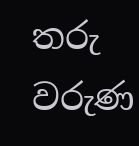තරු වරුණ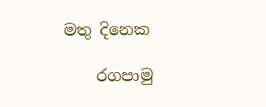මතු දිනෙක

    රගපාමු